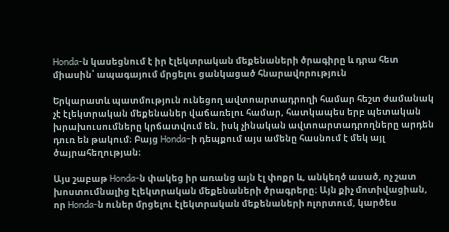Honda-ն կասեցնում է իր էլեկտրական մեքենաների ծրագիրը և դրա հետ միասին՝ ապագայում մրցելու ցանկացած հնարավորություն

Երկարատև պատմություն ունեցող ավտոարտադրողի համար հեշտ ժամանակ չէ էլեկտրական մեքենաներ վաճառելու համար, հատկապես երբ պետական խրախուսումները կրճատվում են, իսկ չինական ավտոարտադրողները արդեն դուռ են թակում։ Բայց Honda–ի դեպքում այս ամենը հասնում է մեկ այլ ծայրահեղության։

Այս շաբաթ Honda-ն փակեց իր առանց այն էլ փոքր և, անկեղծ ասած, ոչ շատ խոստումնալից էլեկտրական մեքենաների ծրագրերը։ Այն քիչ մոտիվացիան, որ Honda-ն ուներ մրցելու էլեկտրական մեքենաների ոլորտում, կարծես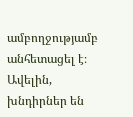ամբողջությամբ անհետացել է։ Ավելին, խնդիրներ են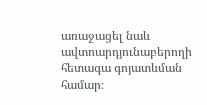առաջացել նաև ավտոարդյունաբերողի հետագա գոյատևման համար։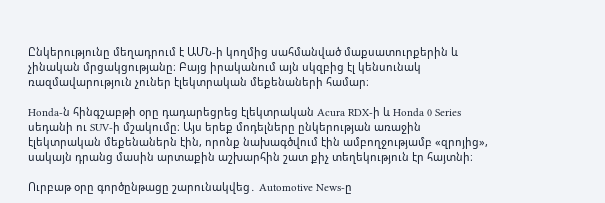Ընկերությունը մեղադրում է ԱՄՆ-ի կողմից սահմանված մաքսատուրքերին և չինական մրցակցությանը։ Բայց իրականում այն սկզբից էլ կենսունակ ռազմավարություն չուներ էլեկտրական մեքենաների համար։

Honda-ն հինգշաբթի օրը դադարեցրեց էլեկտրական Acura RDX-ի և Honda 0 Series սեդանի ու SUV-ի մշակումը։ Այս երեք մոդելները ընկերության առաջին էլեկտրական մեքենաներն էին, որոնք նախագծվում էին ամբողջությամբ «զրոյից», սակայն դրանց մասին արտաքին աշխարհին շատ քիչ տեղեկություն էր հայտնի։

Ուրբաթ օրը գործընթացը շարունակվեց․ Automotive News-ը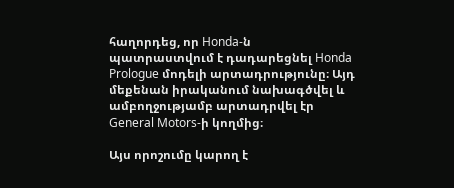հաղորդեց, որ Honda-ն պատրաստվում է դադարեցնել Honda Prologue մոդելի արտադրությունը։ Այդ մեքենան իրականում նախագծվել և ամբողջությամբ արտադրվել էր General Motors-ի կողմից։

Այս որոշումը կարող է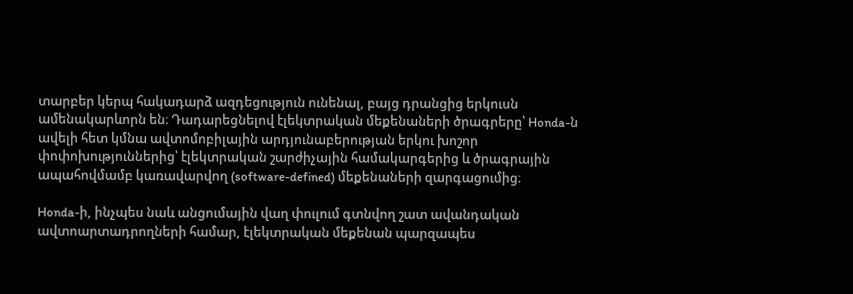տարբեր կերպ հակադարձ ազդեցություն ունենալ, բայց դրանցից երկուսն ամենակարևորն են։ Դադարեցնելով էլեկտրական մեքենաների ծրագրերը՝ Honda-ն ավելի հետ կմնա ավտոմոբիլային արդյունաբերության երկու խոշոր փոփոխություններից՝ էլեկտրական շարժիչային համակարգերից և ծրագրային ապահովմամբ կառավարվող (software-defined) մեքենաների զարգացումից։

Honda-ի, ինչպես նաև անցումային վաղ փուլում գտնվող շատ ավանդական ավտոարտադրողների համար, էլեկտրական մեքենան պարզապես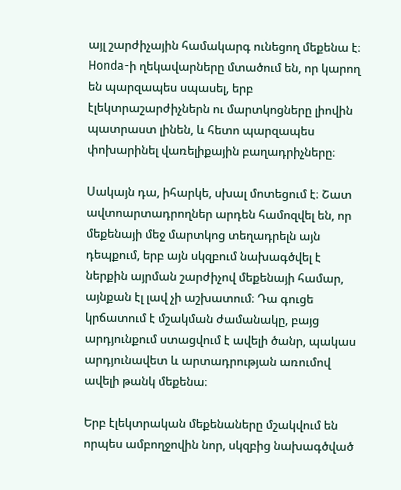այլ շարժիչային համակարգ ունեցող մեքենա է։ Honda-ի ղեկավարները մտածում են, որ կարող են պարզապես սպասել, երբ էլեկտրաշարժիչներն ու մարտկոցները լիովին պատրաստ լինեն, և հետո պարզապես փոխարինել վառելիքային բաղադրիչները։

Սակայն դա, իհարկե, սխալ մոտեցում է։ Շատ ավտոարտադրողներ արդեն համոզվել են, որ մեքենայի մեջ մարտկոց տեղադրելն այն դեպքում, երբ այն սկզբում նախագծվել է ներքին այրման շարժիչով մեքենայի համար, այնքան էլ լավ չի աշխատում։ Դա գուցե կրճատում է մշակման ժամանակը, բայց արդյունքում ստացվում է ավելի ծանր, պակաս արդյունավետ և արտադրության առումով ավելի թանկ մեքենա։

Երբ էլեկտրական մեքենաները մշակվում են որպես ամբողջովին նոր, սկզբից նախագծված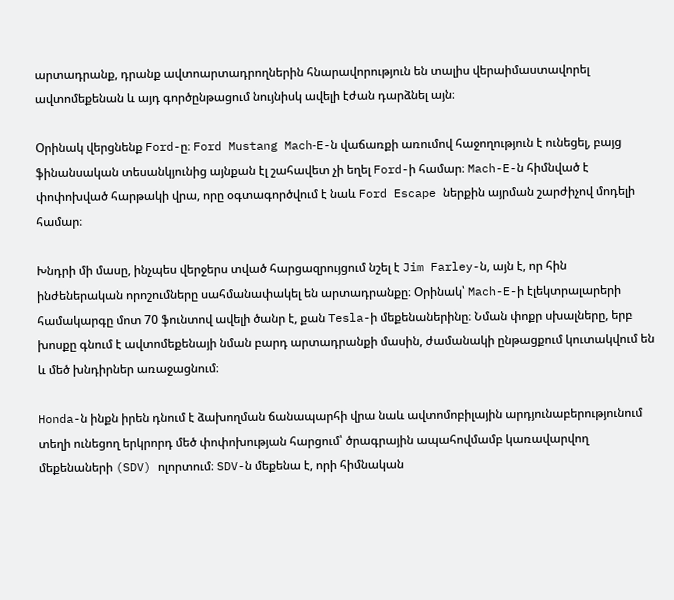արտադրանք, դրանք ավտոարտադրողներին հնարավորություն են տալիս վերաիմաստավորել ավտոմեքենան և այդ գործընթացում նույնիսկ ավելի էժան դարձնել այն։

Օրինակ վերցնենք Ford-ը։ Ford Mustang Mach‑E-ն վաճառքի առումով հաջողություն է ունեցել, բայց ֆինանսական տեսանկյունից այնքան էլ շահավետ չի եղել Ford-ի համար։ Mach-E-ն հիմնված է փոփոխված հարթակի վրա, որը օգտագործվում է նաև Ford Escape ներքին այրման շարժիչով մոդելի համար։

Խնդրի մի մասը, ինչպես վերջերս տված հարցազրույցում նշել է Jim Farley-ն, այն է, որ հին ինժեներական որոշումները սահմանափակել են արտադրանքը։ Օրինակ՝ Mach-E-ի էլեկտրալարերի համակարգը մոտ 70 ֆունտով ավելի ծանր է, քան Tesla-ի մեքենաներինը։ Նման փոքր սխալները, երբ խոսքը գնում է ավտոմեքենայի նման բարդ արտադրանքի մասին, ժամանակի ընթացքում կուտակվում են և մեծ խնդիրներ առաջացնում։

Honda-ն ինքն իրեն դնում է ձախողման ճանապարհի վրա նաև ավտոմոբիլային արդյունաբերությունում տեղի ունեցող երկրորդ մեծ փոփոխության հարցում՝ ծրագրային ապահովմամբ կառավարվող մեքենաների (SDV) ոլորտում։ SDV-ն մեքենա է, որի հիմնական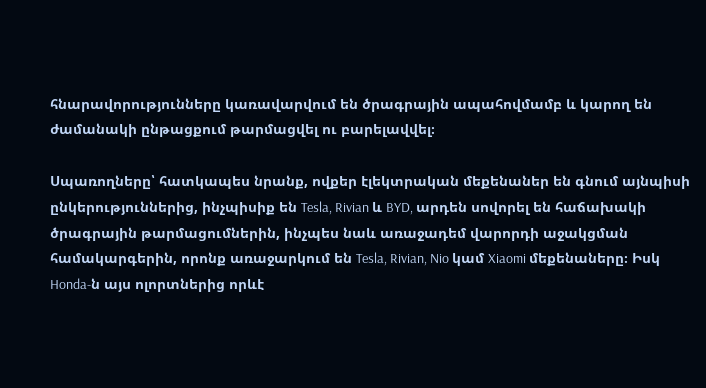հնարավորությունները կառավարվում են ծրագրային ապահովմամբ և կարող են ժամանակի ընթացքում թարմացվել ու բարելավվել։

Սպառողները՝ հատկապես նրանք, ովքեր էլեկտրական մեքենաներ են գնում այնպիսի ընկերություններից, ինչպիսիք են Tesla, Rivian և BYD, արդեն սովորել են հաճախակի ծրագրային թարմացումներին, ինչպես նաև առաջադեմ վարորդի աջակցման համակարգերին, որոնք առաջարկում են Tesla, Rivian, Nio կամ Xiaomi մեքենաները։ Իսկ Honda-ն այս ոլորտներից որևէ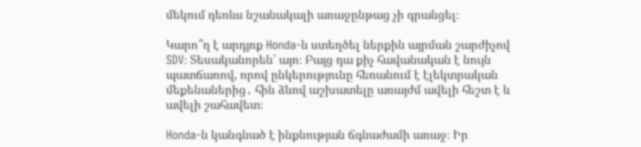մեկում դեռևս նշանակալի առաջընթաց չի գրանցել։

Կարո՞ղ է արդյոք Honda-ն ստեղծել ներքին այրման շարժիչով SDV։ Տեսականորեն՝ այո։ Բայց դա քիչ հավանական է նույն պատճառով, որով ընկերությունը հեռանում է էլեկտրական մեքենաներից․ հին ձևով աշխատելը առայժմ ավելի հեշտ է և ավելի շահավետ։

Honda-ն կանգնած է ինքնության ճգնաժամի առաջ։ Իր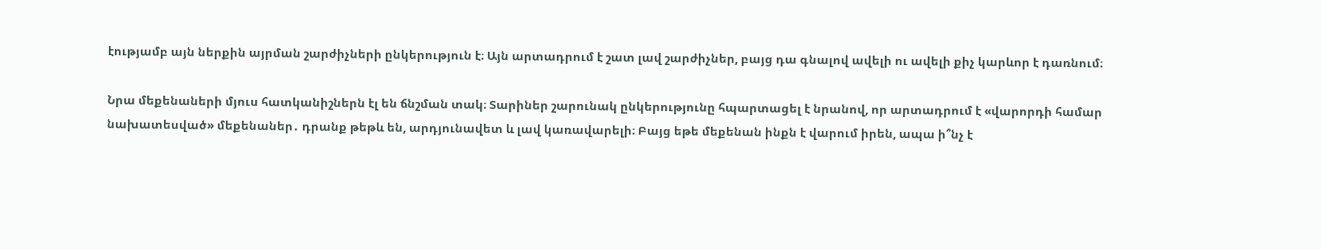էությամբ այն ներքին այրման շարժիչների ընկերություն է։ Այն արտադրում է շատ լավ շարժիչներ, բայց դա գնալով ավելի ու ավելի քիչ կարևոր է դառնում։

Նրա մեքենաների մյուս հատկանիշներն էլ են ճնշման տակ։ Տարիներ շարունակ ընկերությունը հպարտացել է նրանով, որ արտադրում է «վարորդի համար նախատեսված» մեքենաներ․ դրանք թեթև են, արդյունավետ և լավ կառավարելի։ Բայց եթե մեքենան ինքն է վարում իրեն, ապա ի՞նչ է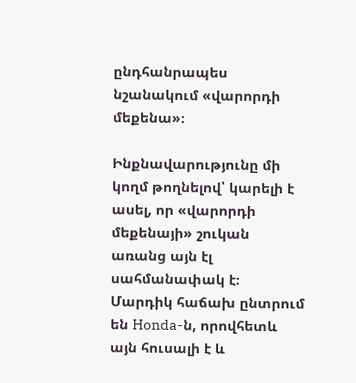ընդհանրապես նշանակում «վարորդի մեքենա»։

Ինքնավարությունը մի կողմ թողնելով՝ կարելի է ասել, որ «վարորդի մեքենայի» շուկան առանց այն էլ սահմանափակ է։ Մարդիկ հաճախ ընտրում են Honda-ն, որովհետև այն հուսալի է և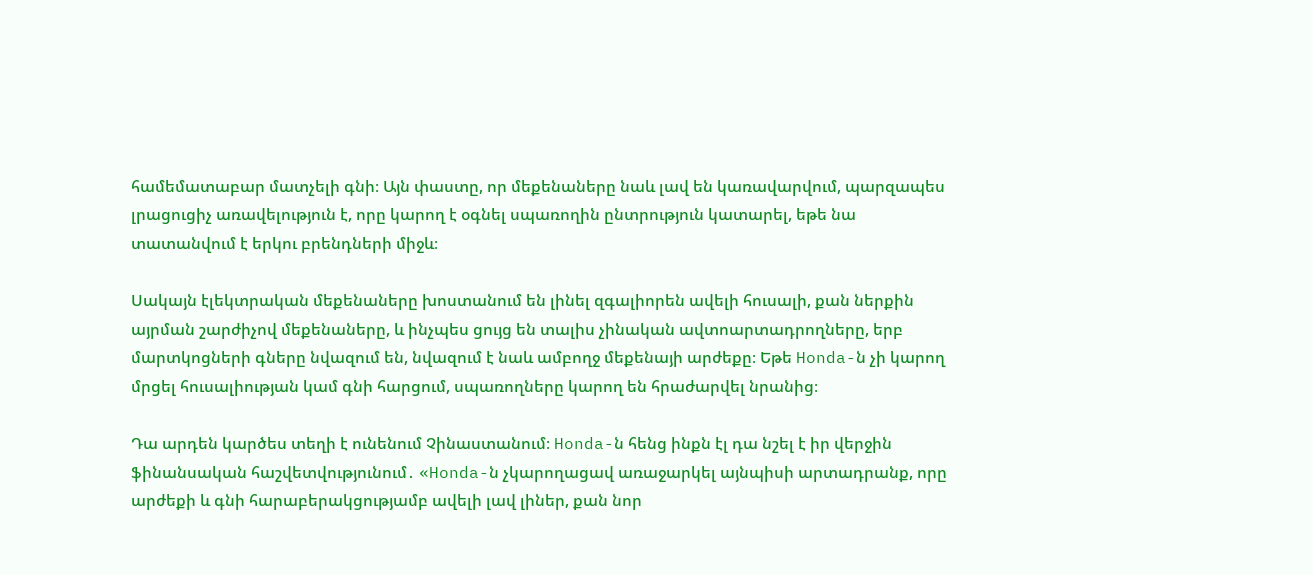համեմատաբար մատչելի գնի։ Այն փաստը, որ մեքենաները նաև լավ են կառավարվում, պարզապես լրացուցիչ առավելություն է, որը կարող է օգնել սպառողին ընտրություն կատարել, եթե նա տատանվում է երկու բրենդների միջև։

Սակայն էլեկտրական մեքենաները խոստանում են լինել զգալիորեն ավելի հուսալի, քան ներքին այրման շարժիչով մեքենաները, և ինչպես ցույց են տալիս չինական ավտոարտադրողները, երբ մարտկոցների գները նվազում են, նվազում է նաև ամբողջ մեքենայի արժեքը։ Եթե Honda-ն չի կարող մրցել հուսալիության կամ գնի հարցում, սպառողները կարող են հրաժարվել նրանից։

Դա արդեն կարծես տեղի է ունենում Չինաստանում։ Honda-ն հենց ինքն էլ դա նշել է իր վերջին ֆինանսական հաշվետվությունում․ «Honda-ն չկարողացավ առաջարկել այնպիսի արտադրանք, որը արժեքի և գնի հարաբերակցությամբ ավելի լավ լիներ, քան նոր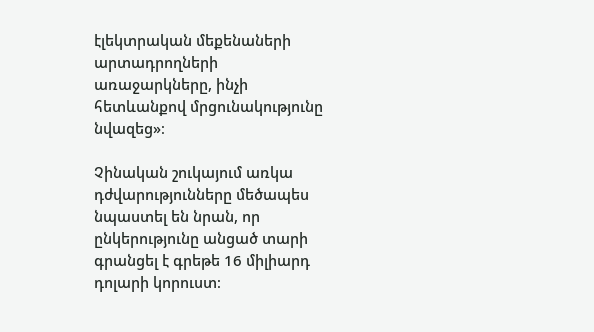էլեկտրական մեքենաների արտադրողների առաջարկները, ինչի հետևանքով մրցունակությունը նվազեց»։

Չինական շուկայում առկա դժվարությունները մեծապես նպաստել են նրան, որ ընկերությունը անցած տարի գրանցել է գրեթե 16 միլիարդ դոլարի կորուստ։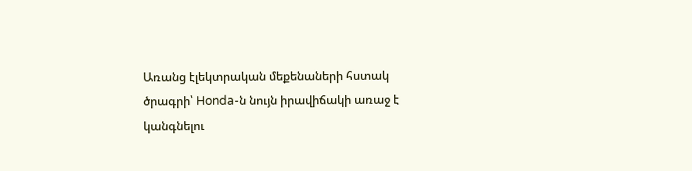Առանց էլեկտրական մեքենաների հստակ ծրագրի՝ Honda-ն նույն իրավիճակի առաջ է կանգնելու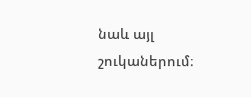նաև այլ շուկաներում։